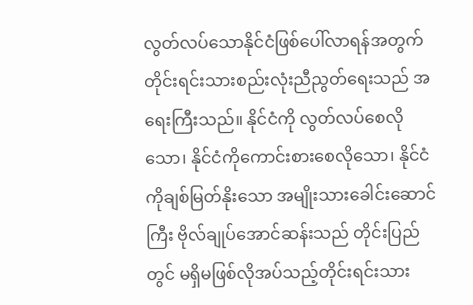လွတ်လပ်သောနိုင်ငံဖြစ်ပေါ်လာရန်အတွက် တိုင်းရင်းသားစည်းလုံးညီညွတ်ရေးသည် အရေးကြီးသည်။ နိုင်ငံကို လွတ်လပ်စေလိုသော၊ နိုင်ငံကိုကောင်းစားစေလိုသော၊ နိုင်ငံကိုချစ်မြတ်နိုးသော အမျိုးသားခေါင်းဆောင်ကြီး ဗိုလ်ချုပ်အောင်ဆန်းသည် တိုင်းပြည်တွင် မရှိမဖြစ်လိုအပ်သည့်တိုင်းရင်းသား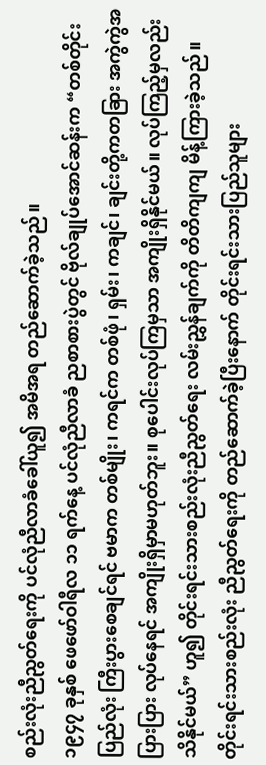စည်းလုံးညီညွတ်ရေးကို ပင်လုံညီလာခံခေါ်ယူ၍ အမိအရ တည်ဆောက်ခဲ့သည်။
၁၉၄၇ ခုနှစ် ဖေဖော်ဝါရီလ ၁၁ ရက်နေ့ ပင်လုံညီလာခံ ညစာစားပွဲတွင် ဗိုလ်ချုပ်အောင်ဆန်းက “တစ်တိုင်းပြည်လုံး ကြီးပွားစေချင်ရင် ဗမာက တစ်မျိုး၊ ကရင်က တစ်ဖုံ၊ ရှမ်း၊ ကချင်၊ ချင်းတို့ကတခြား အကွဲကွဲအပြားပြား လုပ်နေရင် အကျိုးရှိမှာမဟုတ်ဘူး။ စုပေါင်းလုပ်ကြမှသာ အကျိုးရှိနိုင်မယ်။ လုပ်ကြည့်မှလည်း သိနိုင်မယ်” ဟူ၍ တိုင်းရင်းသားစည်းလုံးညီညွတ်ရေး လမ်းညွှန်ချက်ကို တိတိကျကျ မိန့်ကြားခဲ့သည်။ တိုင်းရင်းသားစည်းလုံး ညီညွတ်ရေးကို တည်ဆောက်ခဲ့ပြီးနောက် တိုင်းရင်းသားပြည်သူများ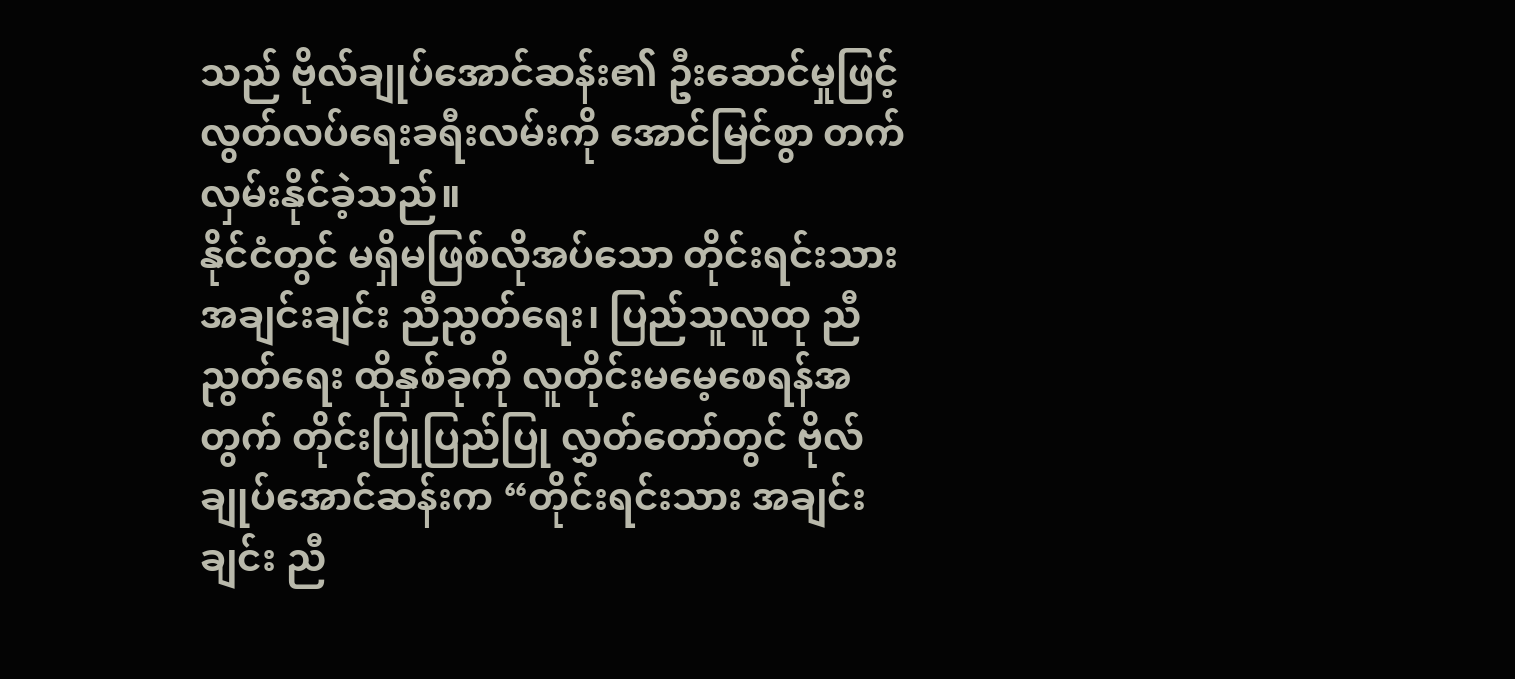သည် ဗိုလ်ချုပ်အောင်ဆန်း၏ ဦးဆောင်မှုဖြင့် လွတ်လပ်ရေးခရီးလမ်းကို အောင်မြင်စွာ တက်လှမ်းနိုင်ခဲ့သည်။
နိုင်ငံတွင် မရှိမဖြစ်လိုအပ်သော တိုင်းရင်းသားအချင်းချင်း ညီညွတ်ရေး၊ ပြည်သူလူထု ညီညွတ်ရေး ထိုနှစ်ခုကို လူတိုင်းမမေ့စေရန်အတွက် တိုင်းပြုပြည်ပြု လွှတ်တော်တွင် ဗိုလ်ချုပ်အောင်ဆန်းက “တိုင်းရင်းသား အချင်းချင်း ညီ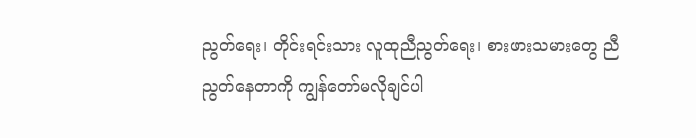ညွတ်ရေး၊ တိုင်းရင်းသား လူထုညီညွတ်ရေး၊ စားဖားသမားတွေ ညီညွတ်နေတာကို ကျွန်တော်မလိုချင်ပါ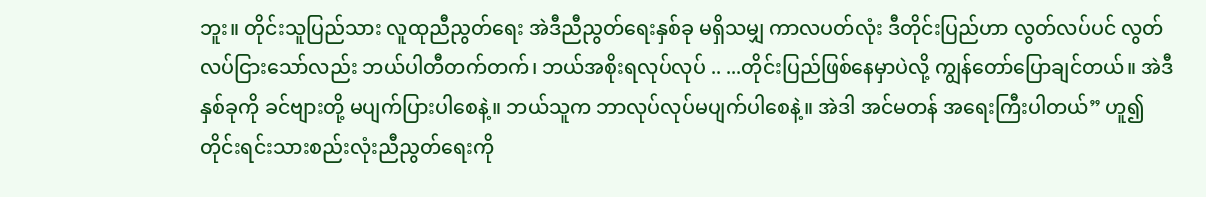ဘူး။ တိုင်းသူပြည်သား လူထုညီညွတ်ရေး အဲဒီညီညွတ်ရေးနှစ်ခု မရှိသမျှ ကာလပတ်လုံး ဒီတိုင်းပြည်ဟာ လွတ်လပ်ပင် လွတ်လပ်ငြားသော်လည်း ဘယ်ပါတီတက်တက်၊ ဘယ်အစိုးရလုပ်လုပ် .. ...တိုင်းပြည်ဖြစ်နေမှာပဲလို့ ကျွန်တော်ပြောချင်တယ်။ အဲဒီနှစ်ခုကို ခင်ဗျားတို့ မပျက်ပြားပါစေနဲ့။ ဘယ်သူက ဘာလုပ်လုပ်မပျက်ပါစေနဲ့။ အဲဒါ အင်မတန် အရေးကြီးပါတယ်” ဟူ၍ တိုင်းရင်းသားစည်းလုံးညီညွတ်ရေးကို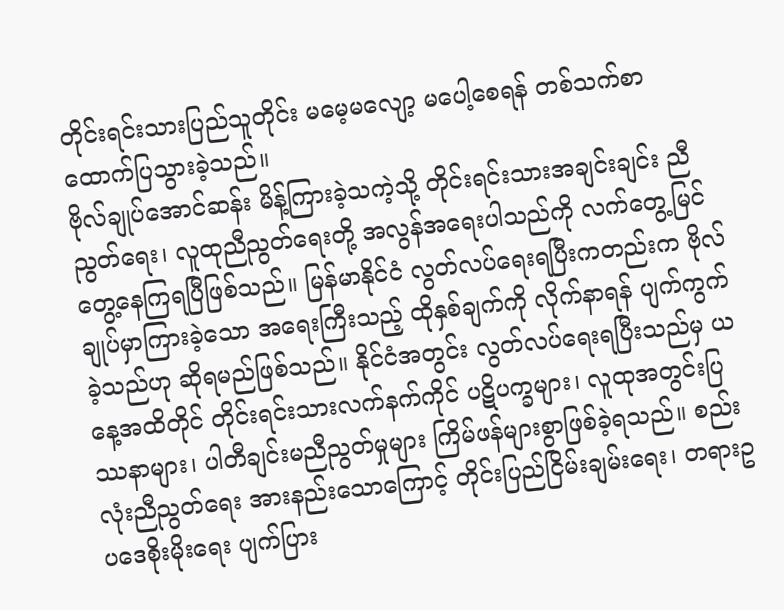တိုင်းရင်းသားပြည်သူတိုင်း မမေ့မလျော့ မပေါ့စေရန် တစ်သက်စာ ထောက်ပြသွားခဲ့သည်။
ဗိုလ်ချုပ်အောင်ဆန်း မိန့်ကြားခဲ့သကဲ့သို့ တိုင်းရင်းသားအချင်းချင်း ညီညွတ်ရေး၊ လူထုညီညွတ်ရေးတို့ အလွန်အရေးပါသည်ကို လက်တွေ့မြင်တွေ့နေကြရပြီဖြစ်သည်။ မြန်မာနိုင်ငံ လွတ်လပ်ရေးရပြီးကတည်းက ဗိုလ်ချုပ်မှာကြားခဲ့သော အရေးကြီးသည့် ထိုနှစ်ချက်ကို လိုက်နာရန် ပျက်ကွက်ခဲ့သည်ဟု ဆိုရမည်ဖြစ်သည်။ နိုင်ငံအတွင်း လွတ်လပ်ရေးရပြီးသည်မှ ယနေ့အထိတိုင် တိုင်းရင်းသားလက်နက်ကိုင် ပဋိပက္ခများ၊ လူထုအတွင်းပြဿနာများ၊ ပါတီချင်းမညီညွတ်မှုများ ကြိမ်ဖန်များစွာဖြစ်ခဲ့ရသည်။ စည်းလုံးညီညွတ်ရေး အားနည်းသောကြောင့် တိုင်းပြည်ငြိမ်းချမ်းရေး၊ တရားဥပဒေစိုးမိုးရေး ပျက်ပြား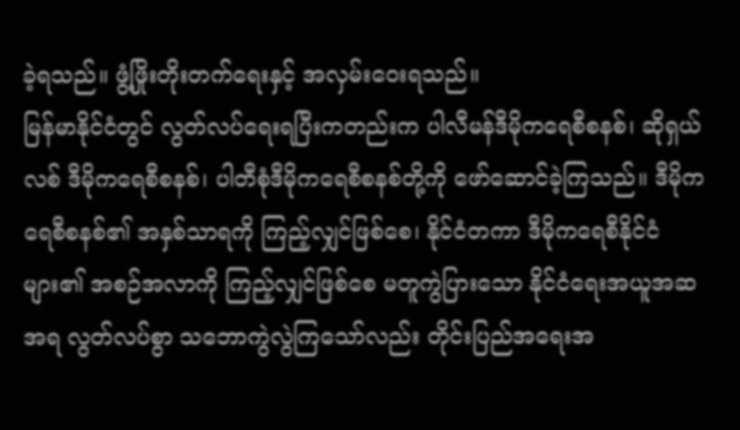ခဲ့ရသည်။ ဖွံ့ဖြိုးတိုးတက်ရေးနှင့် အလှမ်းဝေးရသည်။
မြန်မာနိုင်ငံတွင် လွတ်လပ်ရေးရပြီးကတည်းက ပါလီမန်ဒီမိုကရေစီစနစ်၊ ဆိုရှယ်လစ် ဒီမိုကရေစီစနစ်၊ ပါတီစုံဒီမိုကရေစီစနစ်တို့ကို ဖော်ဆောင်ခဲ့ကြသည်။ ဒီမိုကရေစီစနစ်၏ အနှစ်သာရကို ကြည့်လျှင်ဖြစ်စေ၊ နိုင်ငံတကာ ဒီမိုကရေစီနိုင်ငံများ၏ အစဉ်အလာကို ကြည့်လျှင်ဖြစ်စေ မတူကွဲပြားသော နိုင်ငံရေးအယူအဆအရ လွတ်လပ်စွာ သဘောကွဲလွဲကြသော်လည်း တိုင်းပြည်အရေးအ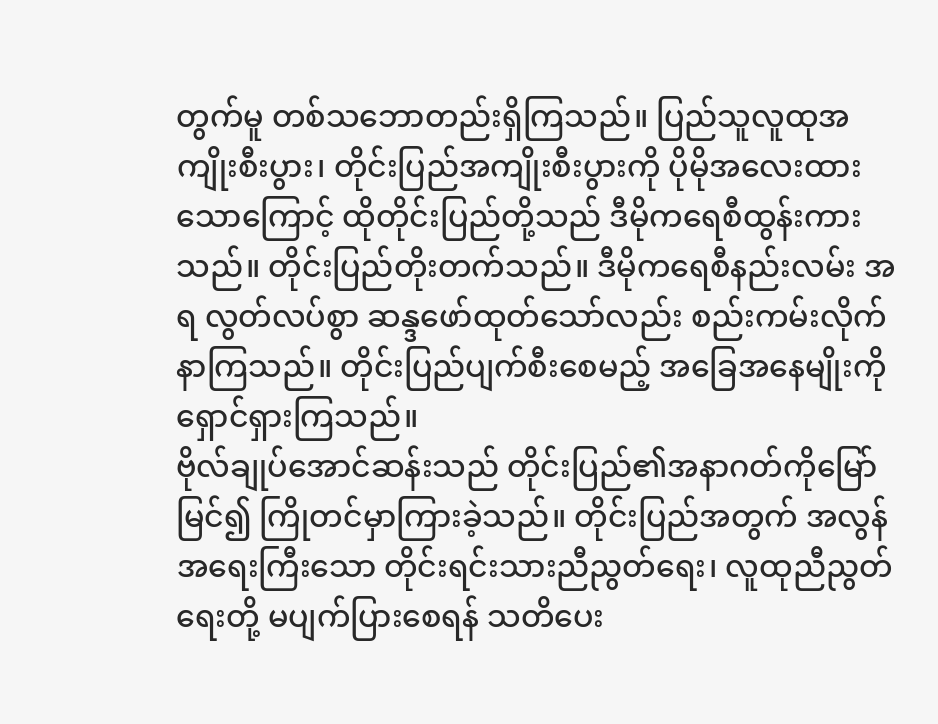တွက်မူ တစ်သဘောတည်းရှိကြသည်။ ပြည်သူလူထုအကျိုးစီးပွား၊ တိုင်းပြည်အကျိုးစီးပွားကို ပိုမိုအလေးထားသောကြောင့် ထိုတိုင်းပြည်တို့သည် ဒီမိုကရေစီထွန်းကားသည်။ တိုင်းပြည်တိုးတက်သည်။ ဒီမိုကရေစီနည်းလမ်း အရ လွတ်လပ်စွာ ဆန္ဒဖော်ထုတ်သော်လည်း စည်းကမ်းလိုက်နာကြသည်။ တိုင်းပြည်ပျက်စီးစေမည့် အခြေအနေမျိုးကို ရှောင်ရှားကြသည်။
ဗိုလ်ချုပ်အောင်ဆန်းသည် တိုင်းပြည်၏အနာဂတ်ကိုမြော်မြင်၍ ကြိုတင်မှာကြားခဲ့သည်။ တိုင်းပြည်အတွက် အလွန်အရေးကြီးသော တိုင်းရင်းသားညီညွတ်ရေး၊ လူထုညီညွတ်ရေးတို့ မပျက်ပြားစေရန် သတိပေး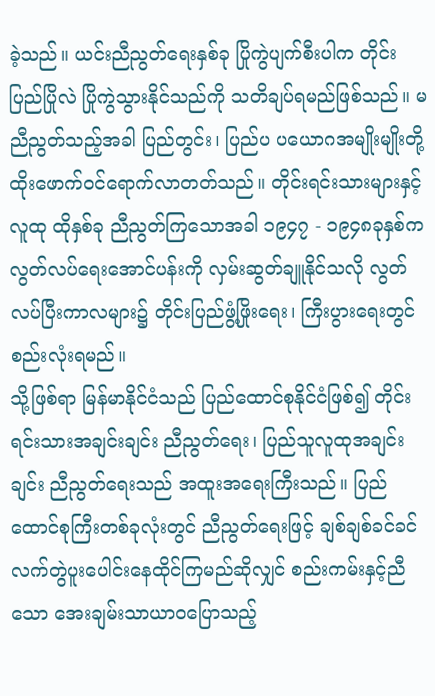ခဲ့သည်။ ယင်းညီညွတ်ရေးနှစ်ခု ပြိုကွဲပျက်စီးပါက တိုင်းပြည်ပြိုလဲ ပြိုကွဲသွားနိုင်သည်ကို သတိချပ်ရမည်ဖြစ်သည်။ မညီညွတ်သည့်အခါ ပြည်တွင်း၊ ပြည်ပ ပယောဂအမျိုးမျိုးတို့ ထိုးဖောက်ဝင်ရောက်လာတတ်သည်။ တိုင်းရင်းသားများနှင့် လူထု ထိုနှစ်ခု ညီညွတ်ကြသောအခါ ၁၉၄၇ - ၁၉၄၈ခုနှစ်က လွတ်လပ်ရေးအောင်ပန်းကို လှမ်းဆွတ်ချူနိုင်သလို လွတ်လပ်ပြီးကာလများ၌ တိုင်းပြည်ဖွံ့ဖြိုးရေး၊ ကြီးပွားရေးတွင်စည်းလုံးရမည်။
သို့ဖြစ်ရာ မြန်မာနိုင်ငံသည် ပြည်ထောင်စုနိုင်ငံဖြစ်၍ တိုင်းရင်းသားအချင်းချင်း ညီညွတ်ရေး၊ ပြည်သူလူထုအချင်းချင်း ညီညွတ်ရေးသည် အထူးအရေးကြီးသည်။ ပြည်ထောင်စုကြီးတစ်ခုလုံးတွင် ညီညွတ်ရေးဖြင့် ချစ်ချစ်ခင်ခင် လက်တွဲပူးပေါင်းနေထိုင်ကြမည်ဆိုလျှင် စည်းကမ်းနှင့်ညီသော အေးချမ်းသာယာဝပြောသည့်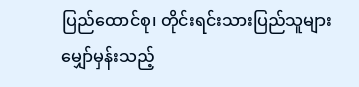ပြည်ထောင်စု၊ တိုင်းရင်းသားပြည်သူများ မျှော်မှန်းသည့်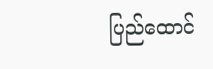ပြည်ထောင်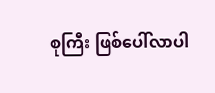စုကြီး ဖြစ်ပေါ်လာပါ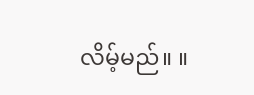လိမ့်မည်။ ။